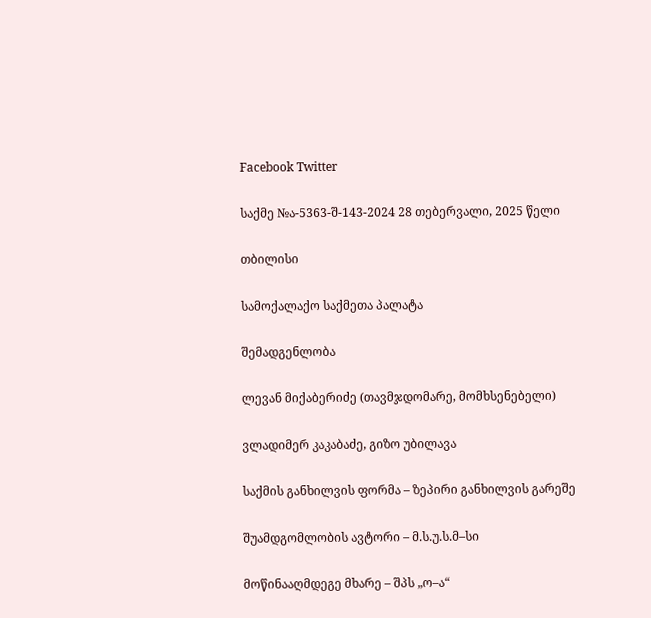Facebook Twitter

საქმე №ა-5363-შ-143-2024 28 თებერვალი, 2025 წელი

თბილისი

სამოქალაქო საქმეთა პალატა

შემადგენლობა

ლევან მიქაბერიძე (თავმჯდომარე, მომხსენებელი)

ვლადიმერ კაკაბაძე, გიზო უბილავა

საქმის განხილვის ფორმა – ზეპირი განხილვის გარეშე

შუამდგომლობის ავტორი – მ.ს.უ.ს.მ–სი

მოწინააღმდეგე მხარე – შპს „ო–ა“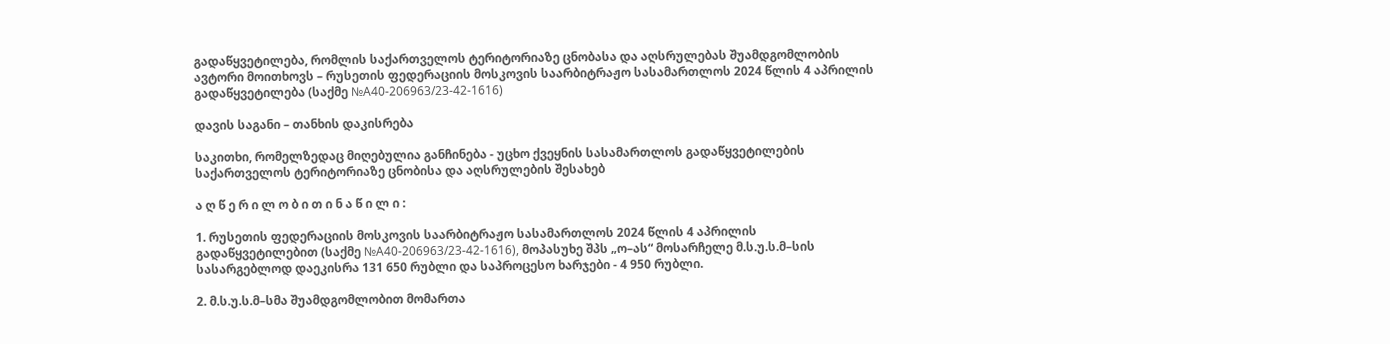გადაწყვეტილება, რომლის საქართველოს ტერიტორიაზე ცნობასა და აღსრულებას შუამდგომლობის ავტორი მოითხოვს – რუსეთის ფედერაციის მოსკოვის საარბიტრაჟო სასამართლოს 2024 წლის 4 აპრილის გადაწყვეტილება (საქმე №A40-206963/23-42-1616)

დავის საგანი – თანხის დაკისრება

საკითხი, რომელზედაც მიღებულია განჩინება - უცხო ქვეყნის სასამართლოს გადაწყვეტილების საქართველოს ტერიტორიაზე ცნობისა და აღსრულების შესახებ

ა ღ წ ე რ ი ლ ო ბ ი თ ი ნ ა წ ი ლ ი :

1. რუსეთის ფედერაციის მოსკოვის საარბიტრაჟო სასამართლოს 2024 წლის 4 აპრილის გადაწყვეტილებით (საქმე №A40-206963/23-42-1616), მოპასუხე შპს „ო–ას“ მოსარჩელე მ.ს.უ.ს.მ–სის სასარგებლოდ დაეკისრა 131 650 რუბლი და საპროცესო ხარჯები - 4 950 რუბლი.

2. მ.ს.უ.ს.მ–სმა შუამდგომლობით მომართა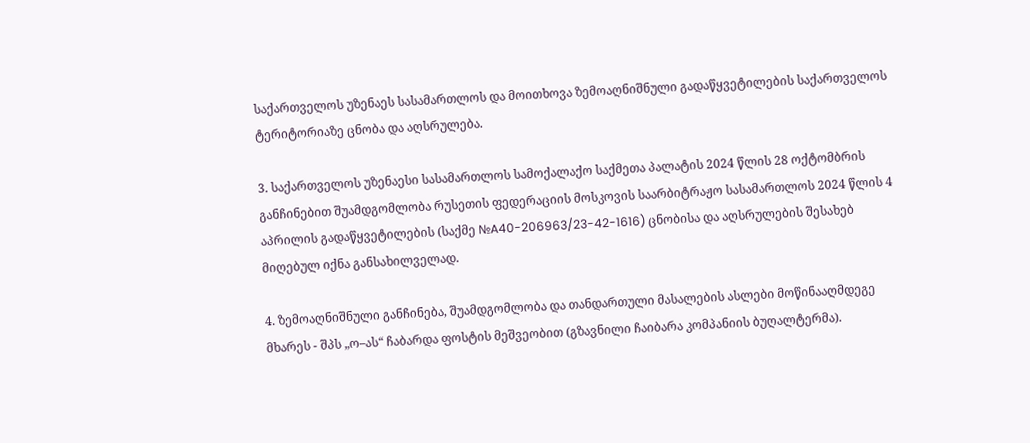საქართველოს უზენაეს სასამართლოს და მოითხოვა ზემოაღნიშნული გადაწყვეტილების საქართველოს ტერიტორიაზე ცნობა და აღსრულება.

3. საქართველოს უზენაესი სასამართლოს სამოქალაქო საქმეთა პალატის 2024 წლის 28 ოქტომბრის განჩინებით შუამდგომლობა რუსეთის ფედერაციის მოსკოვის საარბიტრაჟო სასამართლოს 2024 წლის 4 აპრილის გადაწყვეტილების (საქმე №A40-206963/23-42-1616) ცნობისა და აღსრულების შესახებ მიღებულ იქნა განსახილველად.

4. ზემოაღნიშნული განჩინება, შუამდგომლობა და თანდართული მასალების ასლები მოწინააღმდეგე მხარეს - შპს „ო–ას“ ჩაბარდა ფოსტის მეშვეობით (გზავნილი ჩაიბარა კომპანიის ბუღალტერმა).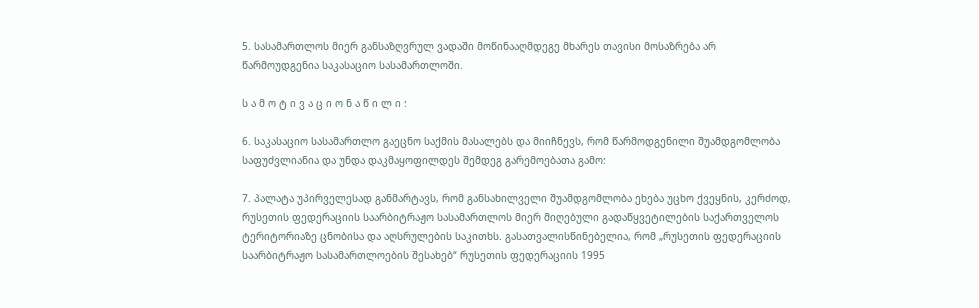5. სასამართლოს მიერ განსაზღვრულ ვადაში მოწინააღმდეგე მხარეს თავისი მოსაზრება არ წარმოუდგენია საკასაციო სასამართლოში.

ს ა მ ო ტ ი ვ ა ც ი ო ნ ა წ ი ლ ი :

6. საკასაციო სასამართლო გაეცნო საქმის მასალებს და მიიჩნევს, რომ წარმოდგენილი შუამდგომლობა საფუძვლიანია და უნდა დაკმაყოფილდეს შემდეგ გარემოებათა გამო:

7. პალატა უპირველესად განმარტავს, რომ განსახილველი შუამდგომლობა ეხება უცხო ქვეყნის, კერძოდ, რუსეთის ფედერაციის საარბიტრაჟო სასამართლოს მიერ მიღებული გადაწყვეტილების საქართველოს ტერიტორიაზე ცნობისა და აღსრულების საკითხს. გასათვალისწინებელია, რომ „რუსეთის ფედერაციის საარბიტრაჟო სასამართლოების შესახებ“ რუსეთის ფედერაციის 1995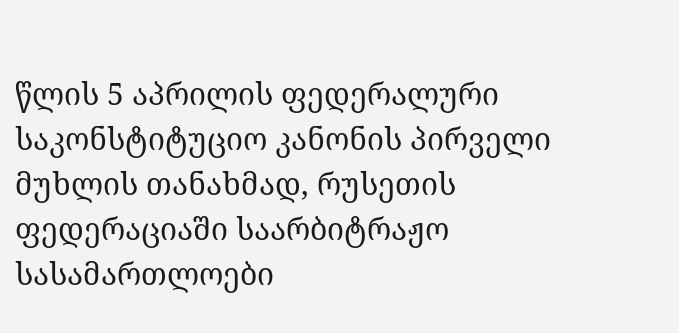წლის 5 აპრილის ფედერალური საკონსტიტუციო კანონის პირველი მუხლის თანახმად, რუსეთის ფედერაციაში საარბიტრაჟო სასამართლოები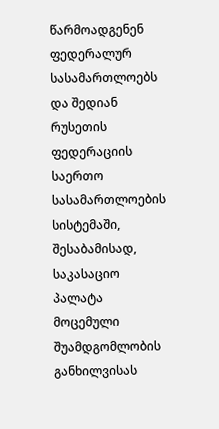წარმოადგენენ ფედერალურ სასამართლოებს და შედიან რუსეთის ფედერაციის საერთო სასამართლოების სისტემაში, შესაბამისად, საკასაციო პალატა მოცემული შუამდგომლობის განხილვისას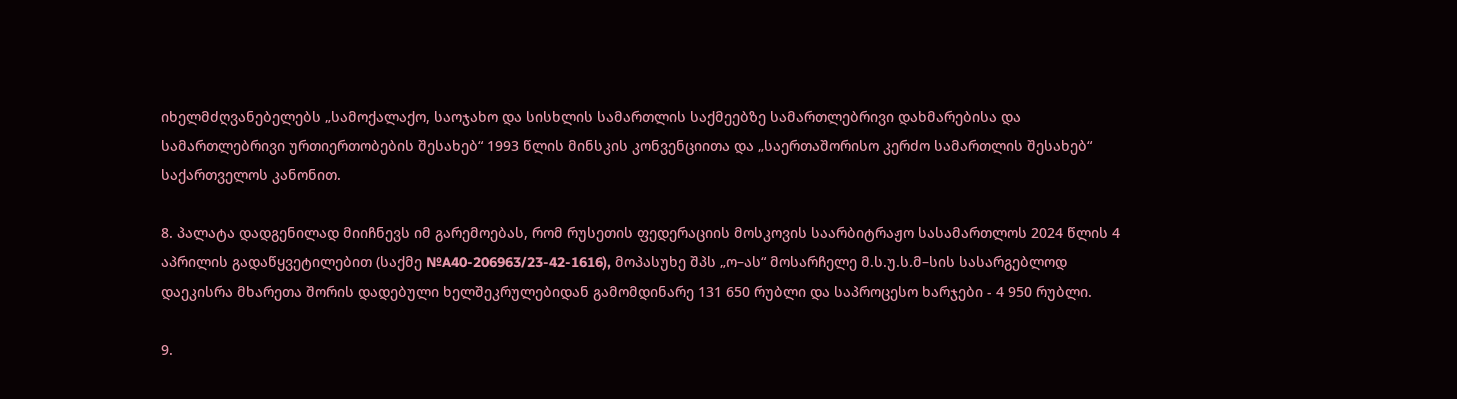იხელმძღვანებელებს „სამოქალაქო, საოჯახო და სისხლის სამართლის საქმეებზე სამართლებრივი დახმარებისა და სამართლებრივი ურთიერთობების შესახებ“ 1993 წლის მინსკის კონვენციითა და „საერთაშორისო კერძო სამართლის შესახებ“ საქართველოს კანონით.

8. პალატა დადგენილად მიიჩნევს იმ გარემოებას, რომ რუსეთის ფედერაციის მოსკოვის საარბიტრაჟო სასამართლოს 2024 წლის 4 აპრილის გადაწყვეტილებით (საქმე №A40-206963/23-42-1616), მოპასუხე შპს „ო–ას“ მოსარჩელე მ.ს.უ.ს.მ–სის სასარგებლოდ დაეკისრა მხარეთა შორის დადებული ხელშეკრულებიდან გამომდინარე 131 650 რუბლი და საპროცესო ხარჯები - 4 950 რუბლი.

9.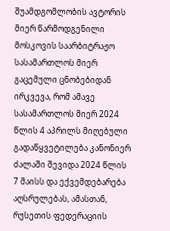შუამდგომლობის ავტორის მიერ წარმოდგენილი მოსკოვის საარბიტრაჟო სასამართლოს მიერ გაცემული ცნობებიდან ირკვევა, რომ ამავე სასამართლოს მიერ 2024 წლის 4 აპრილს მიღებული გადაწყვეტილება კანონიერ ძალაში შევიდა 2024 წლის 7 მაისს და ექვემდებარება აღსრულებას, ამასთან, რუსეთის ფედერაციის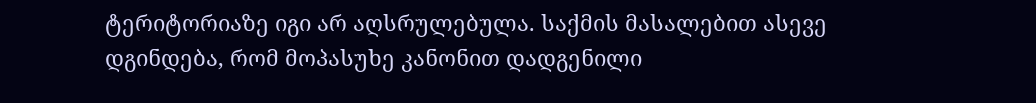ტერიტორიაზე იგი არ აღსრულებულა. საქმის მასალებით ასევე დგინდება, რომ მოპასუხე კანონით დადგენილი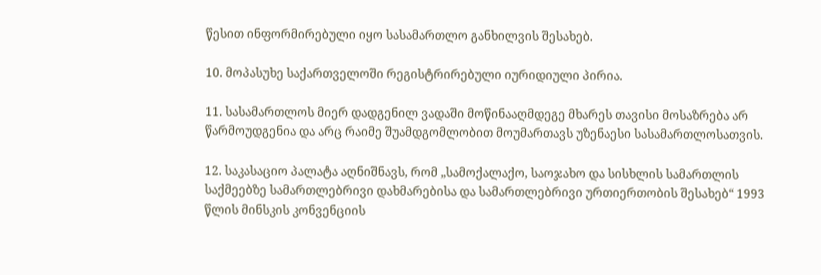წესით ინფორმირებული იყო სასამართლო განხილვის შესახებ.

10. მოპასუხე საქართველოში რეგისტრირებული იურიდიული პირია.

11. სასამართლოს მიერ დადგენილ ვადაში მოწინააღმდეგე მხარეს თავისი მოსაზრება არ წარმოუდგენია და არც რაიმე შუამდგომლობით მოუმართავს უზენაესი სასამართლოსათვის.

12. საკასაციო პალატა აღნიშნავს, რომ „სამოქალაქო, საოჯახო და სისხლის სამართლის საქმეებზე სამართლებრივი დახმარებისა და სამართლებრივი ურთიერთობის შესახებ“ 1993 წლის მინსკის კონვენციის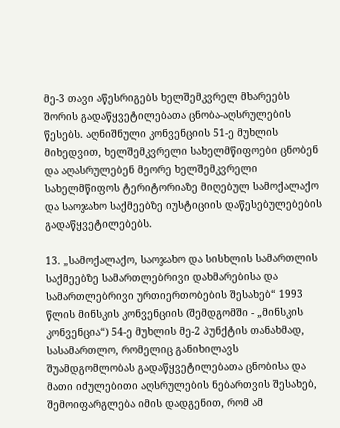მე-3 თავი აწესრიგებს ხელშემკვრელ მხარეებს შორის გადაწყვეტილებათა ცნობა-აღსრულების წესებს. აღნიშნული კონვენციის 51-ე მუხლის მიხედვით, ხელშემკვრელი სახელმწიფოები ცნობენ და აღასრულებენ მეორე ხელშემკვრელი სახელმწიფოს ტერიტორიაზე მიღებულ სამოქალაქო და საოჯახო საქმეებზე იუსტიციის დაწესებულებების გადაწყვეტილებებს.

13. „სამოქალაქო, საოჯახო და სისხლის სამართლის საქმეებზე სამართლებრივი დახმარებისა და სამართლებრივი ურთიერთობების შესახებ“ 1993 წლის მინსკის კონვენციის (შემდგომში - „მინსკის კონვენცია“) 54-ე მუხლის მე-2 პუნქტის თანახმად, სასამართლო, რომელიც განიხილავს შუამდგომლობას გადაწყვეტილებათა ცნობისა და მათი იძულებითი აღსრულების ნებართვის შესახებ, შემოიფარგლება იმის დადგენით, რომ ამ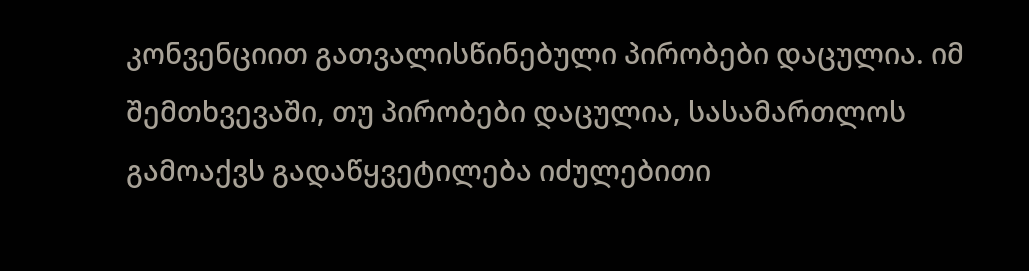კონვენციით გათვალისწინებული პირობები დაცულია. იმ შემთხვევაში, თუ პირობები დაცულია, სასამართლოს გამოაქვს გადაწყვეტილება იძულებითი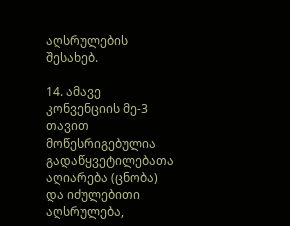აღსრულების შესახებ.

14. ამავე კონვენციის მე-3 თავით მოწესრიგებულია გადაწყვეტილებათა აღიარება (ცნობა) და იძულებითი აღსრულება,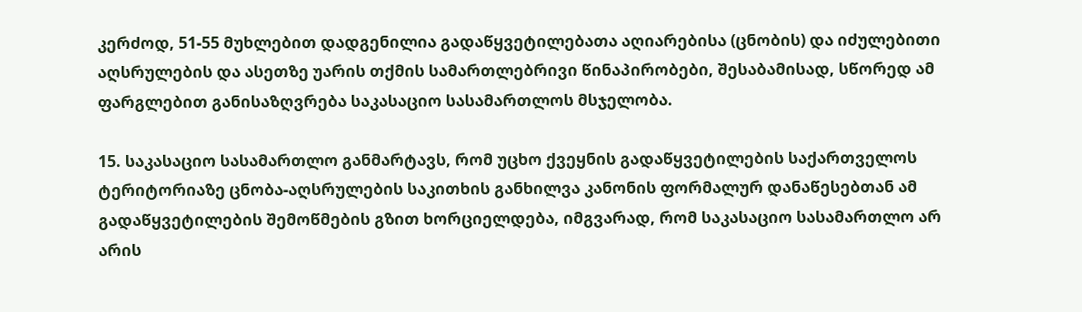კერძოდ, 51-55 მუხლებით დადგენილია გადაწყვეტილებათა აღიარებისა (ცნობის) და იძულებითი აღსრულების და ასეთზე უარის თქმის სამართლებრივი წინაპირობები, შესაბამისად, სწორედ ამ ფარგლებით განისაზღვრება საკასაციო სასამართლოს მსჯელობა.

15. საკასაციო სასამართლო განმარტავს, რომ უცხო ქვეყნის გადაწყვეტილების საქართველოს ტერიტორიაზე ცნობა-აღსრულების საკითხის განხილვა კანონის ფორმალურ დანაწესებთან ამ გადაწყვეტილების შემოწმების გზით ხორციელდება, იმგვარად, რომ საკასაციო სასამართლო არ არის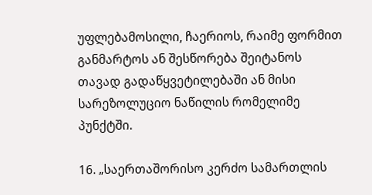უფლებამოსილი, ჩაერიოს, რაიმე ფორმით განმარტოს ან შესწორება შეიტანოს თავად გადაწყვეტილებაში ან მისი სარეზოლუციო ნაწილის რომელიმე პუნქტში.

16. „საერთაშორისო კერძო სამართლის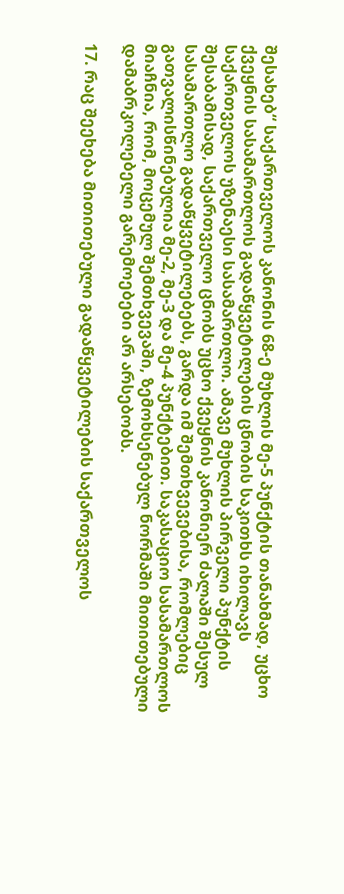შესახებ“ საქართველოს კანონის 68-ე მუხლის მე-5 პუნქტის თანახმად, უცხო ქვეყნის სასამართლოს გადაწყვეტილების ცნობის საკითხს იხილავს საქართველოს უზენაესი სასამართლო. ამავე მუხლის პირველი პუნქტის შესაბამისად, საქართველო ცნობს უცხო ქვეყნის კანონიერ ძალაში შესულ სასამართლო გადაწყვეტილებებს, გარდა იმ შემთხვევებისა, რომლებიც გათვალისწინებულია მე-2, მე-3 და მე-4 პუნქტებით. საკასაციო სასამართლოს მიაჩნია, რომ, მოცემულ შემთხვევაში, ზემოხსენებულ ნორმაში მითითებული დამაბრკოლებელი გარემოებები არ არსებობს.

17. რაც შეეხება მითითებული გადაწყვეტილების საქართველოს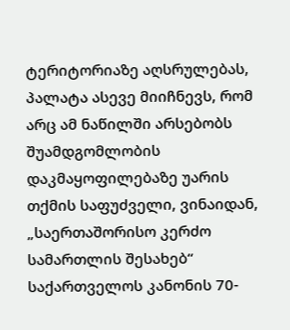ტერიტორიაზე აღსრულებას, პალატა ასევე მიიჩნევს, რომ არც ამ ნაწილში არსებობს შუამდგომლობის დაკმაყოფილებაზე უარის თქმის საფუძველი, ვინაიდან, „საერთაშორისო კერძო სამართლის შესახებ“ საქართველოს კანონის 70-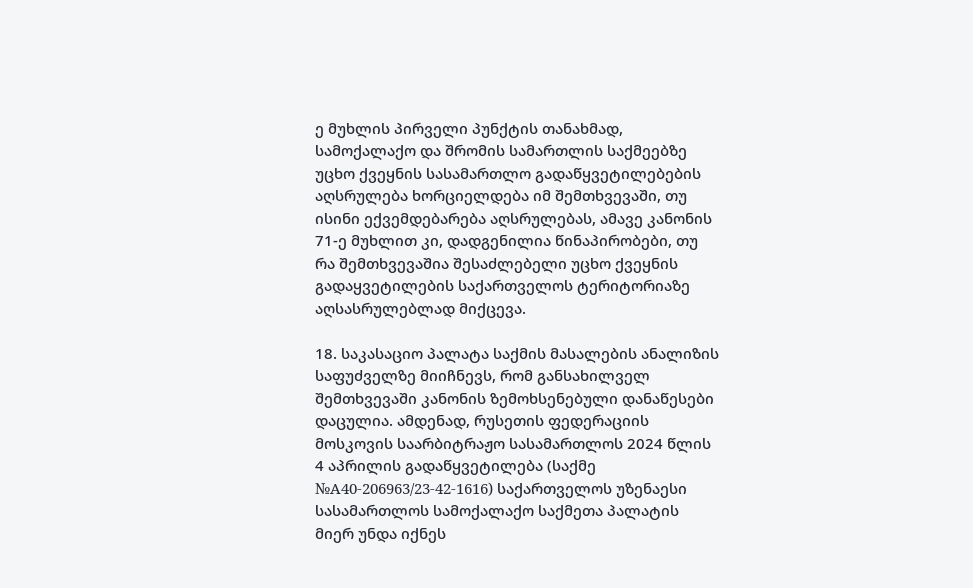ე მუხლის პირველი პუნქტის თანახმად, სამოქალაქო და შრომის სამართლის საქმეებზე უცხო ქვეყნის სასამართლო გადაწყვეტილებების აღსრულება ხორციელდება იმ შემთხვევაში, თუ ისინი ექვემდებარება აღსრულებას, ამავე კანონის 71-ე მუხლით კი, დადგენილია წინაპირობები, თუ რა შემთხვევაშია შესაძლებელი უცხო ქვეყნის გადაყვეტილების საქართველოს ტერიტორიაზე აღსასრულებლად მიქცევა.

18. საკასაციო პალატა საქმის მასალების ანალიზის საფუძველზე მიიჩნევს, რომ განსახილველ შემთხვევაში კანონის ზემოხსენებული დანაწესები დაცულია. ამდენად, რუსეთის ფედერაციის მოსკოვის საარბიტრაჟო სასამართლოს 2024 წლის 4 აპრილის გადაწყვეტილება (საქმე №A40-206963/23-42-1616) საქართველოს უზენაესი სასამართლოს სამოქალაქო საქმეთა პალატის მიერ უნდა იქნეს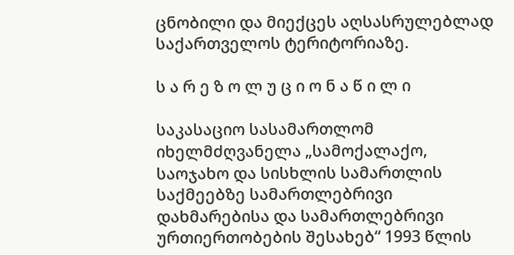ცნობილი და მიექცეს აღსასრულებლად საქართველოს ტერიტორიაზე.

ს ა რ ე ზ ო ლ უ ც ი ო ნ ა წ ი ლ ი

საკასაციო სასამართლომ იხელმძღვანელა „სამოქალაქო, საოჯახო და სისხლის სამართლის საქმეებზე სამართლებრივი დახმარებისა და სამართლებრივი ურთიერთობების შესახებ“ 1993 წლის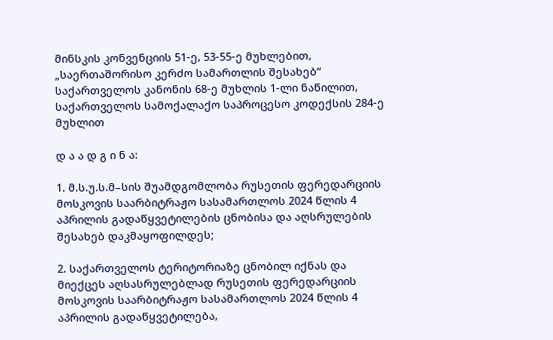მინსკის კონვენციის 51-ე, 53-55-ე მუხლებით, „საერთაშორისო კერძო სამართლის შესახებ“ საქართველოს კანონის 68-ე მუხლის 1-ლი ნაწილით, საქართველოს სამოქალაქო საპროცესო კოდექსის 284-ე მუხლით

დ ა ა დ გ ი ნ ა:

1. მ.ს.უ.ს.მ–სის შუამდგომლობა რუსეთის ფერედარციის მოსკოვის საარბიტრაჟო სასამართლოს 2024 წლის 4 აპრილის გადაწყვეტილების ცნობისა და აღსრულების შესახებ დაკმაყოფილდეს;

2. საქართველოს ტერიტორიაზე ცნობილ იქნას და მიექცეს აღსასრულებლად რუსეთის ფერედარციის მოსკოვის საარბიტრაჟო სასამართლოს 2024 წლის 4 აპრილის გადაწყვეტილება,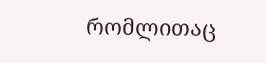რომლითაც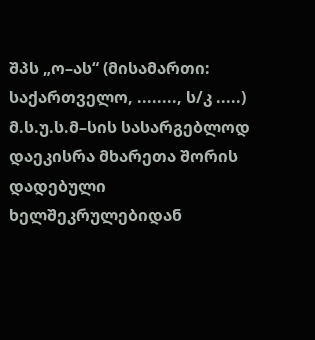შპს „ო–ას“ (მისამართი: საქართველო, ........, ს/კ .....) მ.ს.უ.ს.მ–სის სასარგებლოდ დაეკისრა მხარეთა შორის დადებული ხელშეკრულებიდან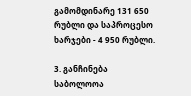გამომდინარე 131 650 რუბლი და საპროცესო ხარჯები - 4 950 რუბლი.

3. განჩინება საბოლოოა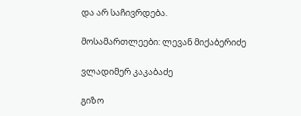და არ საჩივრდება.

მოსამართლეები: ლევან მიქაბერიძე

ვლადიმერ კაკაბაძე

გიზო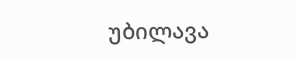უბილავა